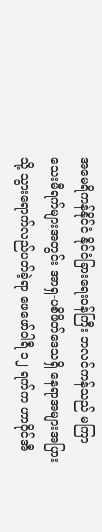အမေရိကန်နိုင်ငံ နိုင်ငံခြားရေးဝန်ကြီး ဘလင်ကန်သည် မကြာသေးမီရက်များအတွင်း အာရှ-ပစိဖိတ်ဒေသရှိ နေရာအများအပြားသို့ သွားရောက်လည်ပတ်ခဲ့ရာ ဖေဖော်ဝါရီ ၁၂ ရက်က ဟာဝိုင်အီ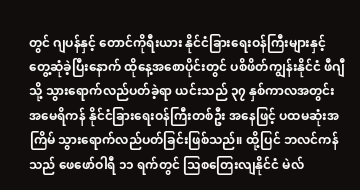တွင် ဂျပန်နှင့် တောင်ကိုရီးယား နိုင်ငံခြားရေးဝန်ကြီးများနှင့် တွေ့ဆုံခဲ့ပြီးနောက် ထိုနေ့အစောပိုင်းတွင် ပစိဖိတ်ကျွန်းနိုင်ငံ ဖီဂျီသို့ သွားရောက်လည်ပတ်ခဲ့ရာ ယင်းသည် ၃၇ နှစ်ကာလအတွင်း အမေရိကန် နိုင်ငံခြားရေးဝန်ကြီးတစ်ဦး အနေဖြင့် ပထမဆုံးအကြိမ် သွားရောက်လည်ပတ်ခြင်းဖြစ်သည်။ ထို့ပြင် ဘလင်ကန်သည် ဖေဖော်ဝါရီ ၁၁ ရက်တွင် သြစတြေးလျနိုင်ငံ မဲလ်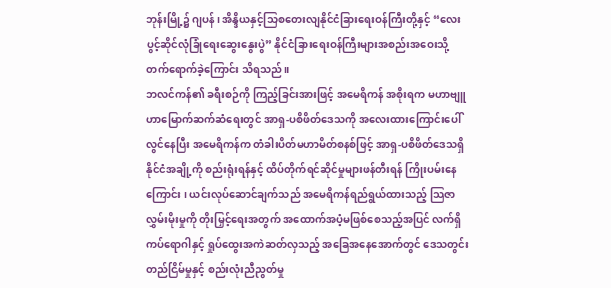ဘုန်းမြို့၌ ဂျပန်၊ အိန္ဒိယနှင့်သြစတေးလျနိုင်ငံခြားရေးဝန်ကြီးတို့နှင့် “လေးပွင့်ဆိုင်လုံခြုံရေးဆွေးနွေးပွဲ” နိုင်ငံခြားရေးဝန်ကြီးများအစည်းအဝေးသို့ တက်ရောက်ခဲ့ကြောင်း သိရသည်။
ဘလင်ကန်၏ ခရီးစဉ်ကို ကြည့်ခြင်းအားဖြင့် အမေရိကန် အစိုးရက မဟာဗျူဟာမြောက်ဆက်ဆံရေးတွင် အာရှ-ပစိဖိတ်ဒေသကို အလေးထားကြောင်းပေါ်လွင်နေပြီး အမေရိကန်က တံခါးပိတ်မဟာမိတ်စနစ်ဖြင့် အာရှ-ပစိဖိတ်ဒေသရှိ နိုင်ငံအချို့ကို စည်းရုံးရန်နှင့် ထိပ်တိုက်ရင်ဆိုင်မှုများဖန်တီးရန် ကြိုးပမ်းနေကြောင်း ၊ ယင်းလုပ်ဆောင်ချက်သည် အမေရိကန်ရည်ရွယ်ထားသည့် သြဇာလွှမ်းမိုးမှုကို တိုးမြှင့်ရေးအတွက် အထောက်အပံ့မဖြစ်စေသည့်အပြင် လက်ရှိ ကပ်ရောဂါနှင့် ရှုပ်ထွေးအကဲဆတ်လှသည့် အခြေအနေအောက်တွင် ဒေသတွင်းတည်ငြိမ်မှုနှင့် စည်းလုံးညီညွတ်မှု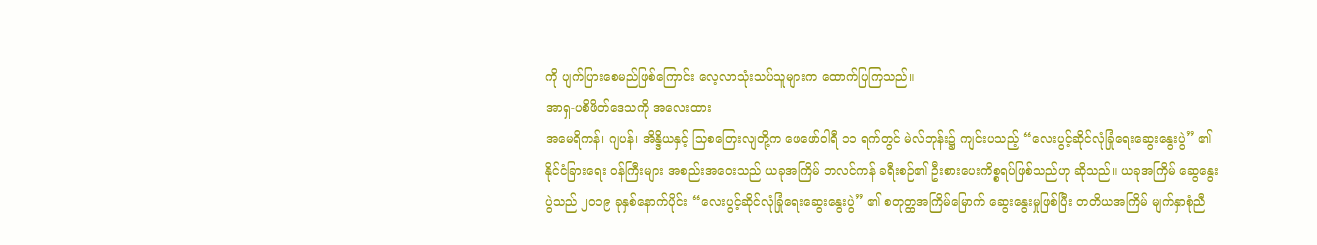ကို ပျက်ပြားစေမည်ဖြစ်ကြောင်း လေ့လာသုံးသပ်သူများက ထောက်ပြကြသည်။
အာရှ-ပစိဖိတ်ဒေသကို အလေးထား
အမေရိကန်၊ ဂျပန်၊ အိန္ဒိယနှင့် သြစတြေးလျတို့က ဖေဖော်ဝါရီ ၁၁ ရက်တွင် မဲလ်ဘုန်း၌ ကျင်းပသည့် “လေးပွင့်ဆိုင်လုံခြုံရေးဆွေးနွေးပွဲ” ၏ နိုင်ငံခြားရေး ဝန်ကြီးများ အစည်းအဝေးသည် ယခုအကြိမ် ဘလင်ကန် ခရီးစဉ်၏ ဦးစားပေးကိစ္စရပ်ဖြစ်သည်ဟု ဆိုသည်။ ယခုအကြိမ် ဆွေနွေးပွဲသည် ၂၀၁၉ ခုနှစ်နောက်ပိုင်း “လေးပွင့်ဆိုင်လုံခြုံရေးဆွေးနွေးပွဲ” ၏ စတုတ္ထအကြိမ်မြောက် ဆွေးနွေးမှုဖြစ်ပြီး တတိယအကြိမ် မျက်နှာစုံညီ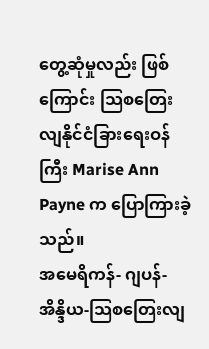တွေ့ဆုံမှုလည်း ဖြစ်ကြောင်း သြစတြေးလျနိုင်ငံခြားရေးဝန်ကြီး Marise Ann Payne က ပြောကြားခဲ့သည်။
အမေရိကန်- ဂျပန်- အိန္ဒိယ-သြစတြေးလျ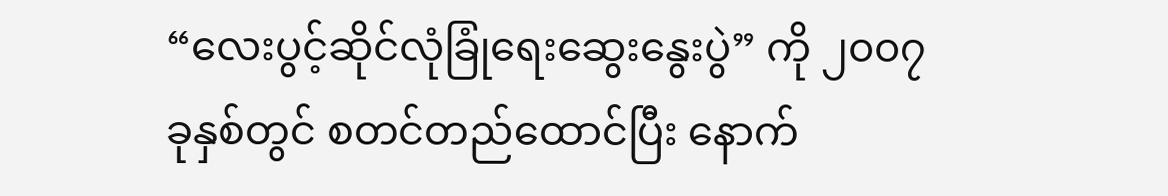“လေးပွင့်ဆိုင်လုံခြုံရေးဆွေးနွေးပွဲ” ကို ၂၀၀၇ ခုနှစ်တွင် စတင်တည်ထောင်ပြီး နောက်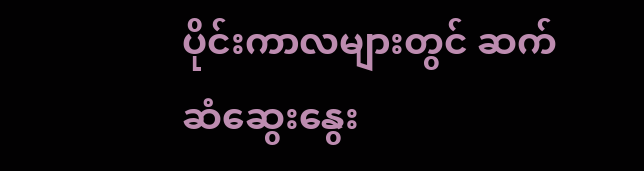ပိုင်းကာလများတွင် ဆက်ဆံဆွေးနွေး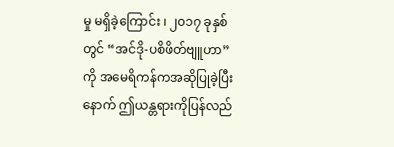မှု မရှိခဲ့ကြောင်း ၊ ၂၀၁၇ ခုနှစ်တွင် “အင်ဒို-ပစိဖိတ်ဗျူဟာ” ကို အမေရိကန်ကအဆိုပြုခဲ့ပြီးနောက် ဤယန္တရားကိုပြန်လည်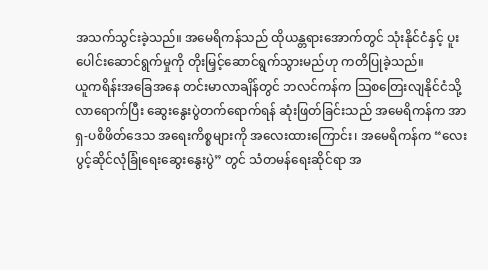အသက်သွင်းခဲ့သည်။ အမေရိကန်သည် ထိုယန္တရားအောက်တွင် သုံးနိုင်ငံနှင့် ပူးပေါင်းဆောင်ရွက်မှုကို တိုးမြှင့်ဆောင်ရွက်သွားမည်ဟု ကတိပြုခဲ့သည်။
ယူကရိန်းအခြေအနေ တင်းမာလာချိန်တွင် ဘလင်ကန်က သြစတြေးလျနိုင်ငံသို့ လာရောက်ပြီး ဆွေးနွေးပွဲတက်ရောက်ရန် ဆုံးဖြတ်ခြင်းသည် အမေရိကန်က အာရှ-ပစိဖိတ်ဒေသ အရေးကိစ္စများကို အလေးထားကြောင်း၊ အမေရိကန်က “လေးပွင့်ဆိုင်လုံခြုံရေးဆွေးနွေးပွဲ” တွင် သံတမန်ရေးဆိုင်ရာ အ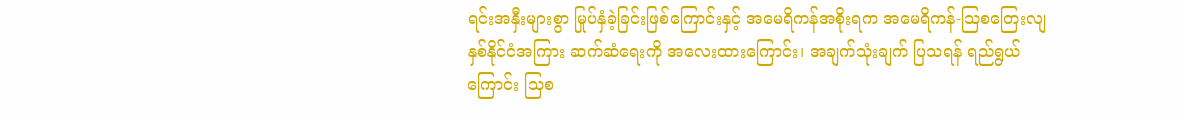ရင်းအနှီးများစွာ မြုပ်နှံခဲ့ခြင်းဖြစ်ကြောင်းနှင့် အမေရိကန်အစိုးရက အမေရိကန်-သြစတြေးလျ နှစ်နိုင်ငံအကြား ဆက်ဆံရေးကို အလေးထားကြောင်း၊ အချက်သုံးချက် ပြသရန် ရည်ရွယ်ကြောင်း သြစ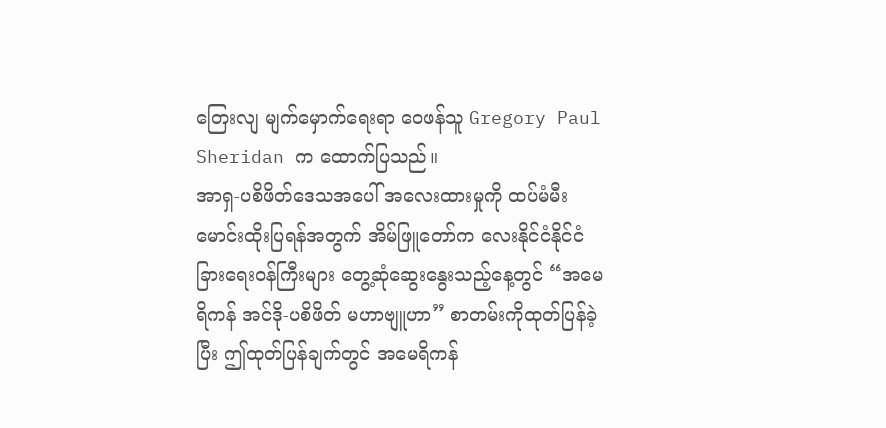တြေးလျ မျက်မှောက်ရေးရာ ဝေဖန်သူ Gregory Paul Sheridan က ထောက်ပြသည်။
အာရှ-ပစိဖိတ်ဒေသအပေါ် အလေးထားမှုကို ထပ်မံမီးမောင်းထိုးပြရန်အတွက် အိမ်ဖြူတော်က လေးနိုင်ငံနိုင်ငံခြားရေးဝန်ကြီးများ တွေ့ဆုံဆွေးနွေးသည့်နေ့တွင် “အမေရိကန် အင်ဒို-ပစိဖိတ် မဟာဗျူဟာ” စာတမ်းကိုထုတ်ပြန်ခဲ့ပြီး ဤထုတ်ပြန်ချက်တွင် အမေရိကန်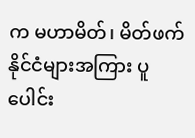က မဟာမိတ်၊ မိတ်ဖက်နိုင်ငံများအကြား ပူပေါင်း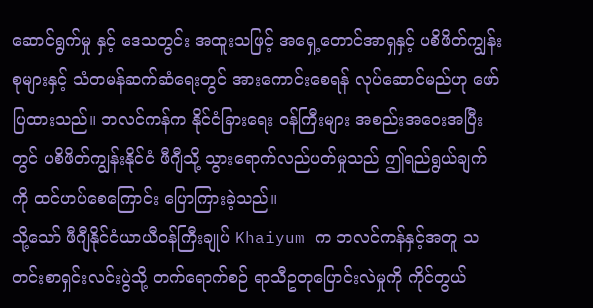ဆောင်ရွက်မှု နှင့် ဒေသတွင်း အထူးသဖြင့် အရှေ့တောင်အာရှနှင့် ပစိဖိတ်ကျွန်းစုများနှင့် သံတမန်ဆက်ဆံရေးတွင် အားကောင်းစေရန် လုပ်ဆောင်မည်ဟု ဖော်ပြထားသည်။ ဘလင်ကန်က နိုင်ငံခြားရေး ဝန်ကြီးများ အစည်းအဝေးအပြီးတွင် ပစိဖိတ်ကျွန်းနိုင်ငံ ဖီဂျီသို့ သွားရောက်လည်ပတ်မှုသည် ဤရည်ရွယ်ချက်ကို ထင်ဟပ်စေကြောင်း ပြောကြားခဲ့သည်။
သို့သော် ဖီဂျီနိုင်ငံယာယီဝန်ကြီးချုပ် Khaiyum က ဘလင်ကန်နှင့်အတူ သတင်းစာရှင်းလင်းပွဲသို့ တက်ရောက်စဉ် ရာသီဥတုပြောင်းလဲမှုကို ကိုင်တွယ်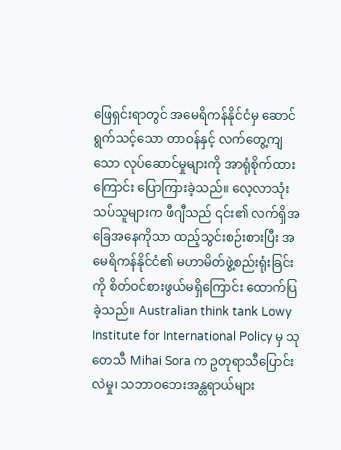ဖြေရှင်းရာတွင် အမေရိကန်နိုင်ငံမှ ဆောင်ရွက်သင့်သော တာဝန်နှင့် လက်တွေ့ကျသော လုပ်ဆောင်မှုများကို အာရုံစိုက်ထားကြောင်း ပြောကြားခဲ့သည်။ လေ့လာသုံးသပ်သူများက ဖီဂျီသည် ၎င်း၏ လက်ရှိအခြေအနေကိုသာ ထည့်သွင်းစဉ်းစားပြီး အမေရိကန်နိုင်ငံ၏ မဟာမိတ်ဖွဲ့စည်းရုံးခြင်းကို စိတ်ဝင်စားဖွယ်မရှိကြောင်း ထောက်ပြခဲ့သည်။ Australian think tank Lowy Institute for International Policy မှ သုတေသီ Mihai Sora က ဥတုရာသီပြောင်းလဲမှု၊ သဘာဝဘေးအန္တရာယ်များ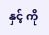နှင့် ကို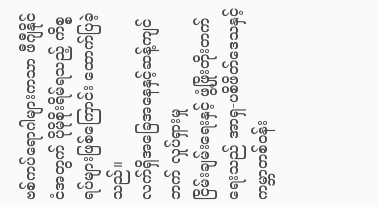ဗစ်ကပ်ရောဂါများကသာ ဖီဂျီနိုင်ငံအတွက် ပိုမိုစိုးရိမ်ရသည့် ကိစ္စရပ်များဖြစ်ကြောင်း ထောက်ပြခဲ့သည်။
လက်ရှိအခြေအနေနှင့်ဆန့်ကျင်ဘက် လှုပ်ရှားမှု
ငြိမ်းချမ်းရေးနှင့် ဖွံ့ဖြိုးတိုးတက်ရေးသည် အာရှ-ပစိဖိတ်ဒေသနှင့် ကမ္ဘာတစ်ဝန်း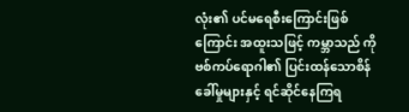လုံး၏ ပင်မရေစီးကြောင်းဖြစ်ကြောင်း အထူးသဖြင့် ကမ္ဘာသည် ကိုဗစ်ကပ်ရောဂါ၏ ပြင်းထန်သောစိန်ခေါ်မှုများနှင့် ရင်ဆိုင်နေကြရ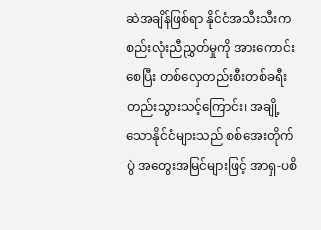ဆဲအချိန်ဖြစ်ရာ နိုင်ငံအသီးသီးက စည်းလုံးညီညွှတ်မှုကို အားကောင်းစေပြီး တစ်လှေတည်းစီးတစ်ခရီးတည်းသွားသင့်ကြောင်း၊ အချို့သောနိုင်ငံများသည် စစ်အေးတိုက်ပွဲ အတွေးအမြင်များဖြင့် အာရှ-ပစိ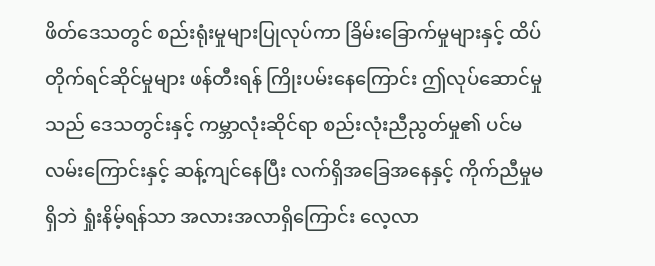ဖိတ်ဒေသတွင် စည်းရုံးမှုများပြုလုပ်ကာ ခြိမ်းခြောက်မှုများနှင့် ထိပ်တိုက်ရင်ဆိုင်မှုများ ဖန်တီးရန် ကြိုးပမ်းနေကြောင်း ဤလုပ်ဆောင်မှုသည် ဒေသတွင်းနှင့် ကမ္ဘာလုံးဆိုင်ရာ စည်းလုံးညီညွတ်မှု၏ ပင်မလမ်းကြောင်းနှင့် ဆန့်ကျင်နေပြီး လက်ရှိအခြေအနေနှင့် ကိုက်ညီမှုမရှိဘဲ ရှုံးနိမ့်ရန်သာ အလားအလာရှိကြောင်း လေ့လာ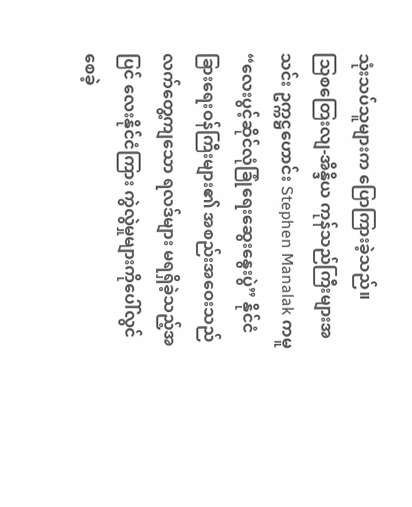သုံးသပ်သူများက ပြောကြားခဲ့သည်။
သြစတြေးလျ-အိန္ဒိယ ကုန်သည်ကြီးများအသင်း ဥက္ကဋ္ဌဟောင်း Stephen Manalak ကမူ “လေးပွင့်ဆိုင်လုံခြုံရေးဆွေးနွေးပွဲ” နိုင်ငံခြားရေးဝန်ကြီးများ၏ အစည်းအဝေးသည် လက်တွေ့ကျသော ရလဒ်များ မရရှိခဲ့သည့်အပြင် လေးနိုင်ငံကြား ကွဲလွဲမှုများကိုပေါ်လွင်စေခဲ့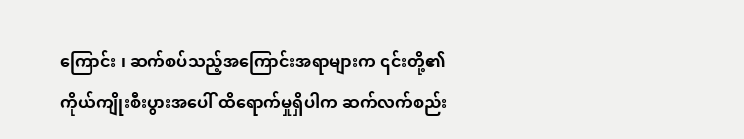ကြောင်း ၊ ဆက်စပ်သည့်အကြောင်းအရာများက ၎င်းတို့၏ကိုယ်ကျိုးစီးပွားအပေါ် ထိရောက်မှုရှိပါက ဆက်လက်စည်း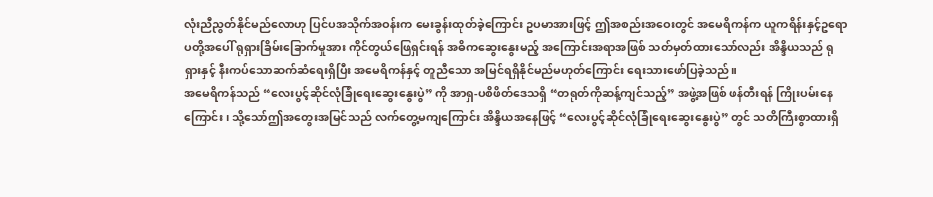လုံးညီညွတ်နိုင်မည်လောဟု ပြင်ပအသိုက်အဝန်းက မေးခွန်းထုတ်ခဲ့ကြောင်း ဥပမာအားဖြင့် ဤအစည်းအဝေးတွင် အမေရိကန်က ယူကရိန်းနှင့်ဥရောပတို့အပေါ် ရုရှားခြိမ်းခြောက်မှုအား ကိုင်တွယ်ဖြေရှင်းရန် အဓိကဆွေးနွေးမည့် အကြောင်းအရာအဖြစ် သတ်မှတ်ထားသော်လည်း အိန္ဒိယသည် ရုရှားနှင့် နီးကပ်သောဆက်ဆံရေးရှိပြီး အမေရိကန်နှင့် တူညီသော အမြင်ရရှိနိုင်မည်မဟုတ်ကြောင်း ရေးသားဖော်ပြခဲ့သည်။
အမေရိကန်သည် “လေးပွင့်ဆိုင်လုံခြုံရေးဆွေးနွေးပွဲ” ကို အာရှ-ပစိဖိတ်ဒေသရှိ “တရုတ်ကိုဆန့်ကျင်သည့်” အဖွဲ့အဖြစ် ဖန်တီးရန် ကြိုးပမ်းနေကြောင်း၊ သို့သော်ဤအတွေးအမြင်သည် လက်တွေ့မကျကြောင်း အိန္ဒိယအနေဖြင့် “လေးပွင့်ဆိုင်လုံခြုံရေးဆွေးနွေးပွဲ” တွင် သတိကြီးစွာထားရှိ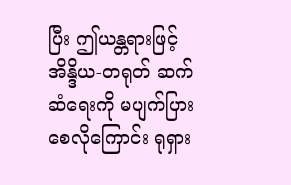ပြီး ဤယန္တရားဖြင့် အိန္ဒိယ-တရုတ် ဆက်ဆံရေးကို မပျက်ပြားစေလိုကြောင်း ရုရှား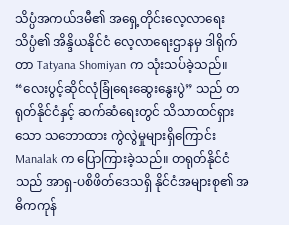သိပ္ပံအကယ်ဒမီ၏ အရှေ့တိုင်းလေ့လာရေးသိပ္ပံ၏ အိန္ဒိယနိုင်ငံ လေ့လာရေးဌာနမှ ဒါရိုက်တာ Tatyana Shomiyan က သုံးသပ်ခဲ့သည်။
“လေးပွင့်ဆိုင်လုံခြုံရေးဆွေးနွေးပွဲ” သည် တရုတ်နိုင်ငံနှင့် ဆက်ဆံရေးတွင် သိသာထင်ရှားသော သဘောထား ကွဲလွဲမှုများရှိကြောင်း Manalak က ပြောကြားခဲ့သည်။ တရုတ်နိုင်ငံသည် အာရှ-ပစိဖိတ်ဒေသရှိ နိုင်ငံအများစု၏ အဓိကကုန်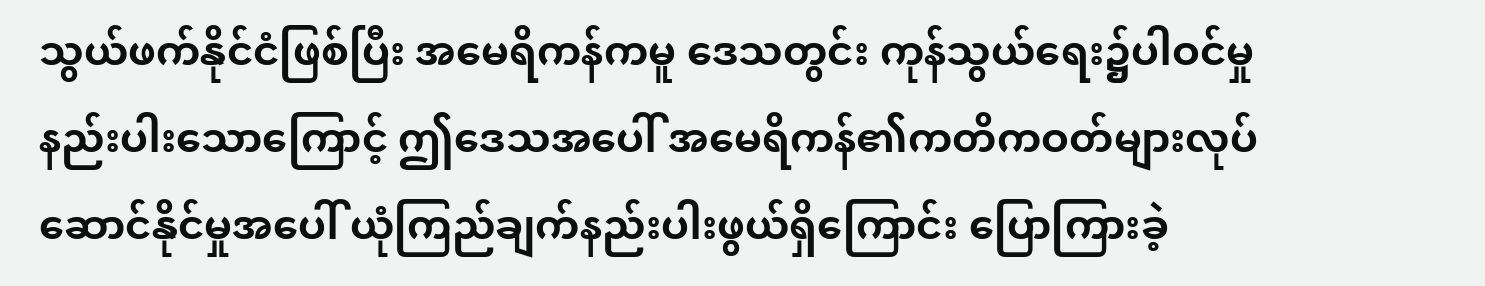သွယ်ဖက်နိုင်ငံဖြစ်ပြီး အမေရိကန်ကမူ ဒေသတွင်း ကုန်သွယ်ရေး၌ပါဝင်မှု နည်းပါးသောကြောင့် ဤဒေသအပေါ် အမေရိကန်၏ကတိကဝတ်များလုပ်ဆောင်နိုင်မှုအပေါ် ယုံကြည်ချက်နည်းပါးဖွယ်ရှိကြောင်း ပြောကြားခဲ့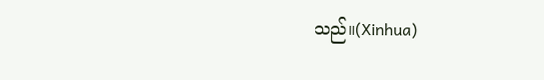သည်။(Xinhua)